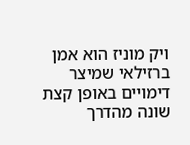ויק מוניז הוא אמן ברזילאי שמיצר דימויים באופן קצת שונה מהדרך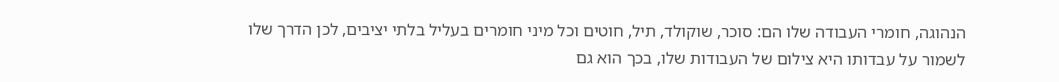הנהוגה, חומרי העבודה שלו הם: סוכר, שוקולד, תיל, חוטים וכל מיני חומרים בעליל בלתי יציבים, לכן הדרך שלו לשמור על עבדותו היא צילום של העבודות שלו, בכך הוא גם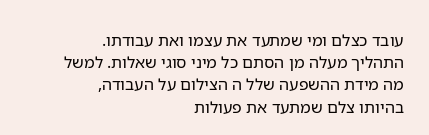עובד כצלם ומי שמתעד את עצמו ואת עבודתו. התהליך מעלה מן הסתם כל מיני סוגי שאלות. למשל מה מידת ההשפעה שלל ה הצילום על העבודה, בהיותו צלם שמתעד את פעולות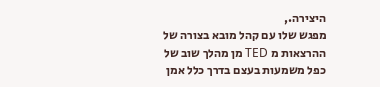היצירה.,
מפגש שלו עם קהל מובא בצורה של ההרצאות מ TED מן מהלך שוב של כפל משמעות בעצם בדרך כלל אמן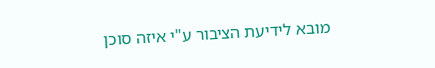מובא לידיעת הציבור ע"י איזה סוכן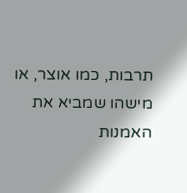תרבות, כמו אוצר, או מישהו שמביא את האמנות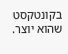בקונטקסט שהוא יוצר.